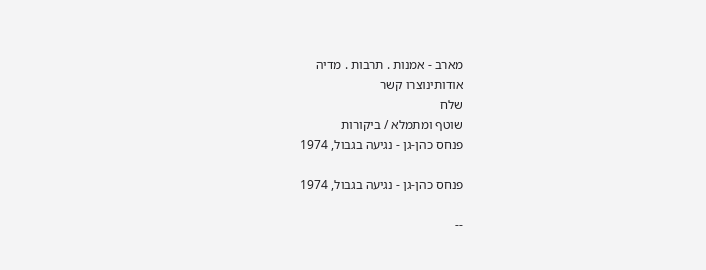מארב - אמנות . תרבות . מדיה
אודותינוצרו קשר
שלח
שוטף ומתמלא / ביקורות
פנחס כהן-גן - נגיעה בגבול, 1974

פנחס כהן-גן - נגיעה בגבול, 1974

--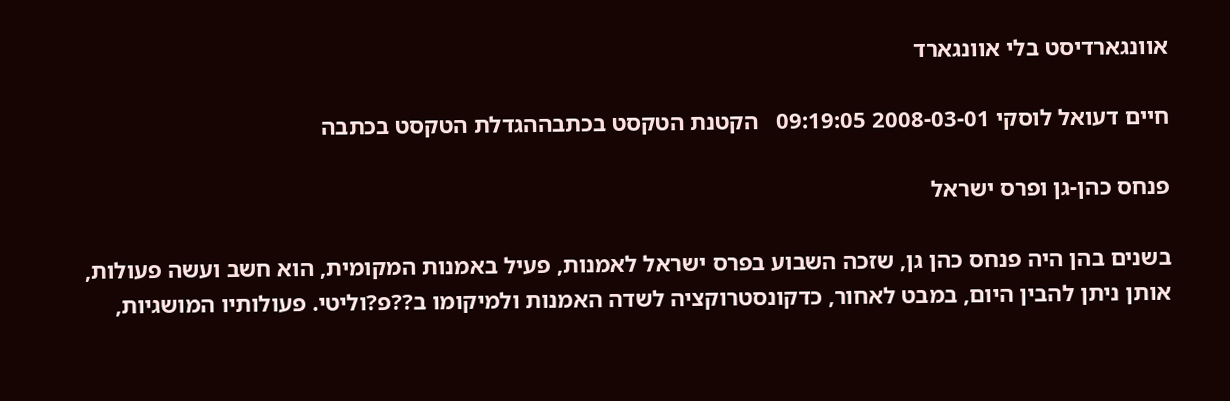אוונגארדיסט בלי אוונגארד

חיים דעואל לוסקי 2008-03-01 09:19:05   הקטנת הטקסט בכתבההגדלת הטקסט בכתבה

פנחס כהן-גן ופרס ישראל

בשנים בהן היה פנחס כהן גן, שזכה השבוע בפרס ישראל לאמנות, פעיל באמנות המקומית, הוא חשב ועשה פעולות, אותן ניתן להבין היום, במבט לאחור, כדקונסטרוקציה לשדה האמנות ולמיקומו ב??פ?וליטי. פעולותיו המושגיות,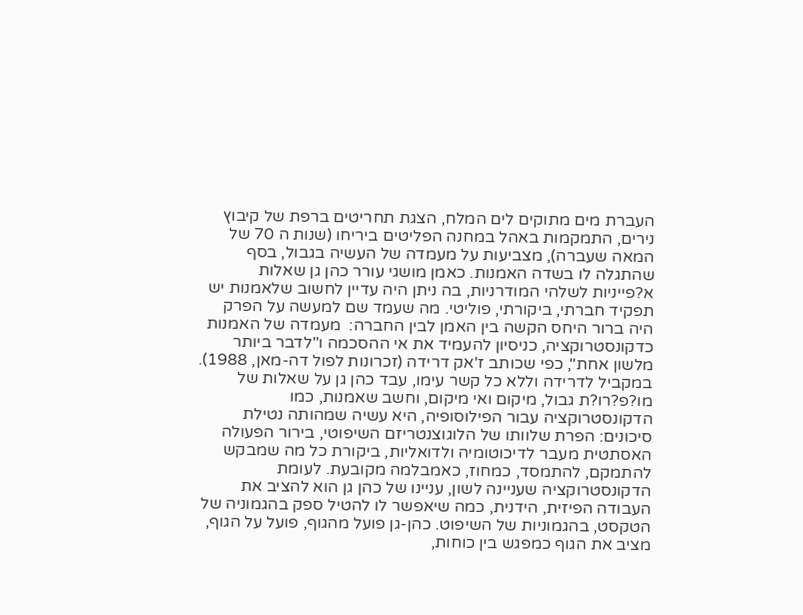העברת מים מתוקים לים המלח, הצגת תחריטים ברפת של קיבוץ נירים, התמקמות באהל במחנה הפליטים ביריחו (שנות ה 70 של המאה שעברה), מצביעות על מעמדה של העשיה בגבול, בסף שהתגלה לו בשדה האמנות. כאמן מושגי עורר כהן גן שאלות א?פייניות לשלהי המודרניות, בה ניתן היה עדיין לחשוב שלאמנות יש תפקיד חברתי, ביקורתי, פוליטי. מה שעמד שם למעשה על הפרק היה ברור היחס הקשה בין האמן לבין החברה:  מעמדה של האמנות כדקונסטרוקציה, כניסיון להעמיד את אי ההסכמה ו"לדבר ביותר מלשון אחת", כפי שכותב ז'אק דרידה (זכרונות לפול דה-מאן, 1988).
במקביל לדרידה וללא כל קשר עימו, עבד כהן גן על שאלות של מו?פ?רו?ת גבול, מיקום ואי מיקום, וחשב שאמנות, כמו הדקונסטרוקציה עבור הפילוסופיה, היא עשיה שמהותה נטילת סיכונים: הפרת שלוותו של הלוגוצנטריזם השיפוטי, בירור הפעולה האסתטית מעבר לדיכוטומיה ולדואליות, ביקורת כל מה שמבקש להתמקם, להתמסד, כמחוז, כאמבלמה מקובעת. לעומת הדקונסטרוקציה שעניינה לשון, עניינו של כהן גן הוא להציב את העבודה הפיזית, הידנית, כמה שיאפשר לו להטיל ספק בהגמוניה של הטקסט, בהגמוניות של השיפוט. כהן-גן פועל מהגוף, פועל על הגוף, מציב את הגוף כמפגש בין כוחות,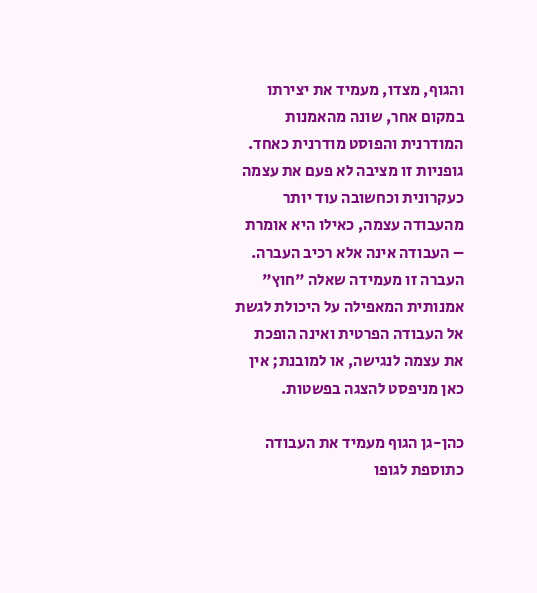והגוף, מצדו, מעמיד את יצירתו במקום אחר, שונה מהאמנות המודרנית והפוסט מודרנית כאחד. גופניות זו מציבה לא פעם את עצמה כעקרונית וכחשובה עוד יותר מהעבודה עצמה, כאילו היא אומרת – העבודה אינה אלא רכיב העברה. העברה זו מעמידה שאלה "חוץ" אמנותית המאפילה על היכולת לגשת אל העבודה הפרטית ואינה הופכת את עצמה לנגישה, או למובנת; אין כאן מניפסט להצגה בפשטות.

כהן-גן הגוף מעמיד את העבודה כתוספת לגופו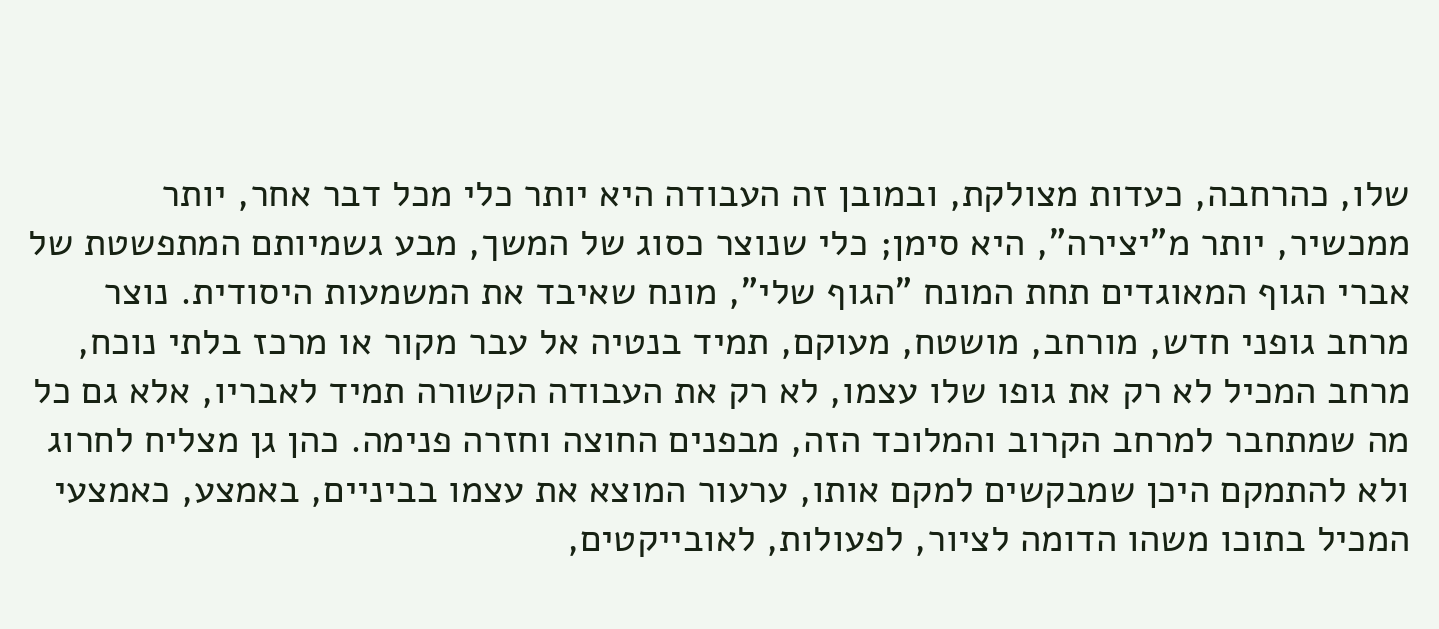שלו, כהרחבה, כעדות מצולקת, ובמובן זה העבודה היא יותר כלי מכל דבר אחר, יותר ממכשיר, יותר מ"יצירה", היא סימן; כלי שנוצר כסוג של המשך, מבע גשמיותם המתפשטת של אברי הגוף המאוגדים תחת המונח "הגוף שלי", מונח שאיבד את המשמעות היסודית. נוצר מרחב גופני חדש, מורחב, מושטח, מעוקם, תמיד בנטיה אל עבר מקור או מרכז בלתי נוכח, מרחב המכיל לא רק את גופו שלו עצמו, לא רק את העבודה הקשורה תמיד לאבריו, אלא גם כל מה שמתחבר למרחב הקרוב והמלוכד הזה, מבפנים החוצה וחזרה פנימה. כהן גן מצליח לחרוג  ולא להתמקם היכן שמבקשים למקם אותו, ערעור המוצא את עצמו בביניים, באמצע, כאמצעי המכיל בתוכו משהו הדומה לציור, לפעולות, לאובייקטים,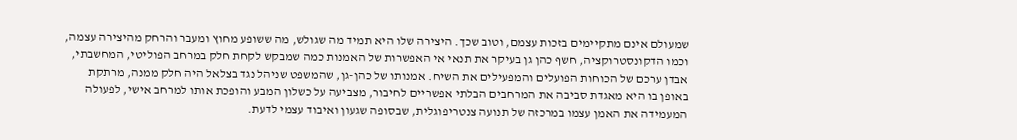שמעולם אינם מתקיימים בזכות עצמם, וטוב שכך. היצירה שלו היא תמיד מה שגולש, מה ששופע מחוץ ומעבר והרחק מהיצירה עצמה, וכמו הדקונסטרוקציה, חשף כהן גן בעיקר את תנאי אי האפשרות של האמנות כמה שמבקש לקחת חלק במרחב הפוליטי, המחשבתי, אבדן ערכם של הכוחות הפועלים והמפעילים את השיח. אמנותו של כהן-גן, שהמשפט שניהל נגד בצלאל היה חלק ממנה, מרתקת באופן בו היא מאגדת סביבה את המרחבים הבלתי אפשריים לחיבור, מצביעה על כשלון המבע והופכת אותו למרחב אישי, לפעולה המעמידה את האמן עצמו במרכזה של תנועה צנטריפוגלית, שבסופה שגעון ואיבוד עצמי לדעת.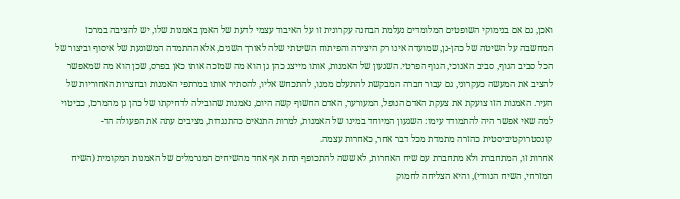ואכן, גם אם בנימוקי השופטים המלומדים נעלמת הבחנה עקרונית זו על האיבוד עצמי לדעת של האמן באמנות שלו, יש להציבה במרכז המחשבה על השיטה של כהן-גן, שמועדה אינו רק היצירה והפיתוח השיטתי שלה לאורך השנים, אלא ההתמדה המשוגעת של איסוף וביצור של הכל סביב הגוף, סביב האנוכי, הגוף הפרטי. השגעון של האמנות, אותו מייצג כהן גן הוא מה שמזכה אותו כאן בפרס, שכן הוא מה שמאפשר להציב את המעשה כעקרוני, גם עבור חברה המבקשת להתעלם ממנו, להתכחש אליו, להסתיר אותו במרתפי האמנות ובחצרות האחוריות של העיר. האמנות הזו צועקת את צעקת האדם הנופל, המעורער, האדם החשוף קשה היום, נאמנות שהובילה לדחיקתו של כהן גן מהמרכז, כביטוי למה שאי אפשר היה להתמודד עימו: השגעון המיוחד במינו של האמנות, למרות התנאים כהתנגדות, מציבים עתה את הפעולה הד-קונסטרוקטיביסטית כהזרה מתמדת מכל דבר אחר, כאחרות עצמה.
אחרות זו, המתחברת ולא מתחברת עם שיח האחרות, לא ששה להתכופף תחת אף אחד מהשיחים המנרמלים של האמנות המקומית (השיח המזרחי, השיח הנוודי), והיא הצליחה לחמוק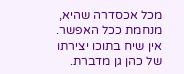מכל אכסדרה שהיא, מנחמת ככל האפשר. אין שיח בתוכו יצירתו של כהן גן מדברת.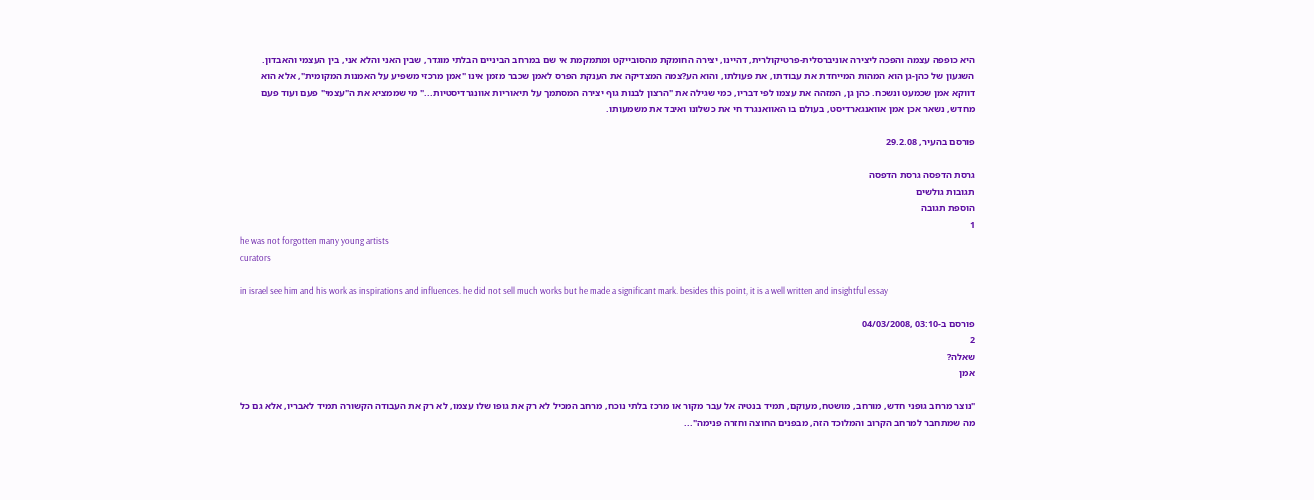היא כופפה עצמה והפכה ליצירה אוניברסלית-פרטיקולרית, דהיינו, יצירה החומקת מהסובייקט ומתמקמת אי שם במרחב הביניים הבלתי מוגדר, שבין האני והלא אני, בין העצמי והאבדון. השגעון של כהן-גן הוא המהות המייחדת את עבודתו, את פעולתו, והוא הע?צמה המצדיקה את הענקת הפרס לאמן שכבר מזמן אינו "אמן מרכזי משפיע על האמנות המקומית", אלא הוא דווקא אמן שכמעט ונשכח. כהן גן, המזהה את עצמו לפי דבריו, כמי שגילה את "הרצון לבנות גוף יצירה המסתמך על תיאוריות אוונגרדיסטיות..." מי שממציא את ה"עצמי" פעם ועוד פעם מחדש, נשאר אכן אמן אוואנגארדיסט, בעולם בו האוואנגרד חי את כשלונו ואיבד את משמעותו.

פורסם בהעיר, 29.2.08

גרסת הדפסה גרסת הדפסה
תגובות גולשים
הוספת תגובה
1
he was not forgotten many young artists
curators

in israel see him and his work as inspirations and influences. he did not sell much works but he made a significant mark. besides this point, it is a well written and insightful essay

פורסם ב-03:10 ,04/03/2008
2
שאלה?
אמן

"נוצר מרחב גופני חדש, מורחב, מושטח, מעוקם, תמיד בנטיה אל עבר מקור או מרכז בלתי נוכח, מרחב המכיל לא רק את גופו שלו עצמו, לא רק את העבודה הקשורה תמיד לאבריו, אלא גם כל מה שמתחבר למרחב הקרוב והמלוכד הזה, מבפנים החוצה וחזרה פנימה"...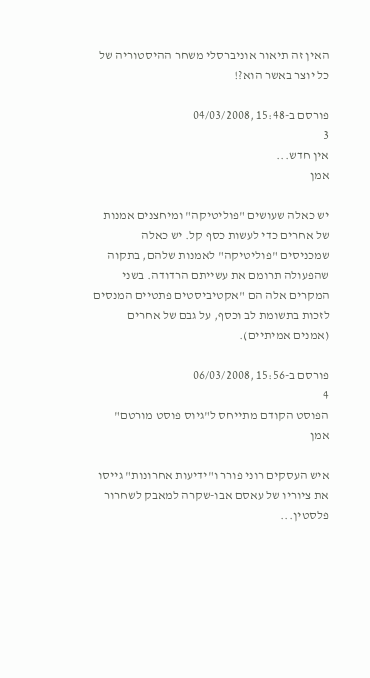האין זה תיאור אוניברסלי משחר ההיסטוריה של כל יוצר באשר הוא?!

פורסם ב-15:48 ,04/03/2008
3
אין חדש...
אמן

יש כאלה שעושים "פוליטיקה" ומיחצנים אמנות של אחרים כדי לעשות כסף קל. יש כאלה שמכניסים "פוליטיקה" לאמנות שלהם, בתקוה שהפעולה תרומם את עשייתם הרדודה. בשני המקרים אלה הם "אקטיביסטים פתטיים המנסים לזכות בתשומת לב וכסף, על גבם של אחרים (אמנים אמיתיים).

פורסם ב-15:56 ,06/03/2008
4
הפוסט הקודם מתייחס ל"גיוס פוסט מורטם"
אמן

איש העסקים רוני פורר ו"ידיעות אחרונות" גייסו את ציוריו של עאסם אבו-שקרה למאבק לשחרור פלסטין...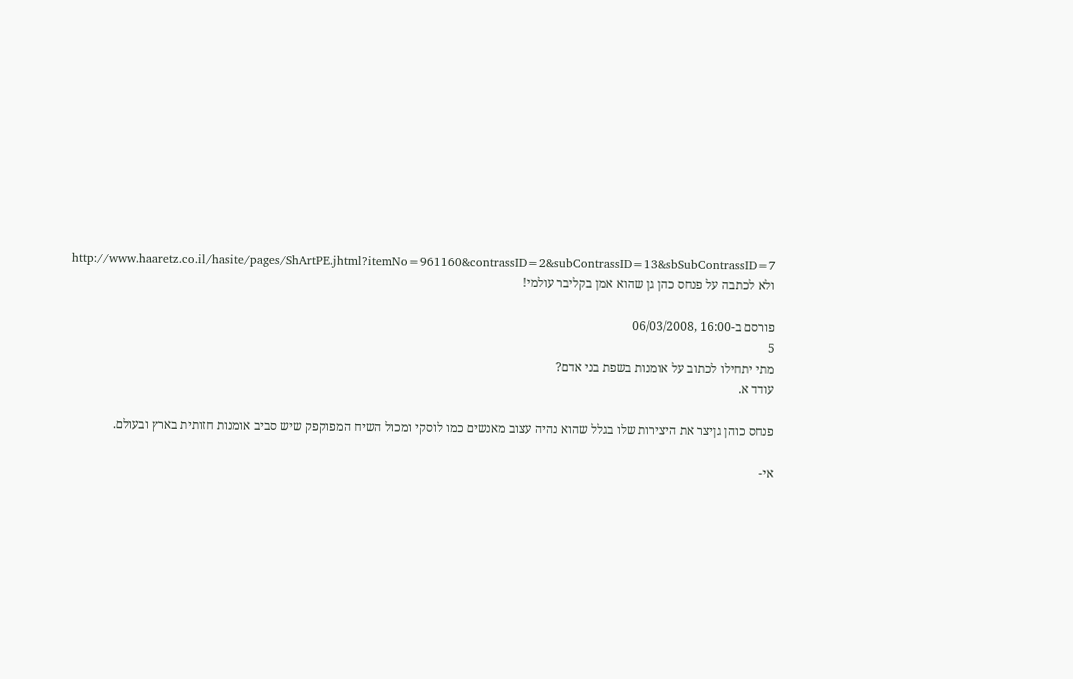http://www.haaretz.co.il/hasite/pages/ShArtPE.jhtml?itemNo=961160&contrassID=2&subContrassID=13&sbSubContrassID=7
ולא לכתבה על פנחס כהן גן שהוא אמן בקליבר עולמי!

פורסם ב-16:00 ,06/03/2008
5
מתי יתחילו לכתוב על אומנות בשפת בני אדם?
עודד א.

פנחס כוהן גןיצר את היצירות שלו בגלל שהוא נהיה עצוב מאנשים כמו לוסקי ומכול השיח המפוקפק שיש סביב אומנות חזותית בארץ ובעולם.

אי-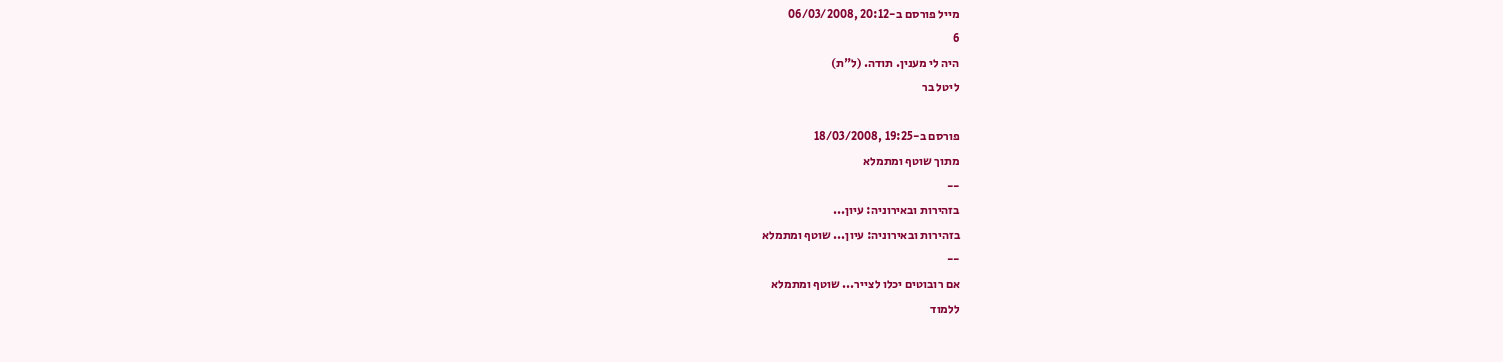מייל פורסם ב-20:12 ,06/03/2008
6
היה לי מענין. תודה. (ל"ת)
ליטל בר

פורסם ב-19:25 ,18/03/2008
מתוך שוטף ומתמלא
--
בזהירות ובאירוניה: עיון...
בזהירות ובאירוניה: עיון... שוטף ומתמלא
--
אם רובוטים יכלו לצייר... שוטף ומתמלא
ללמוד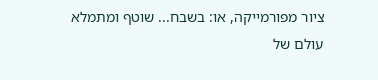ציור מפורמייקה, או: בשבח... שוטף ומתמלא
עולם של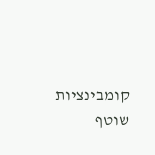קומבינציות שוטף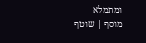ומתמלא
מוסף | שוטף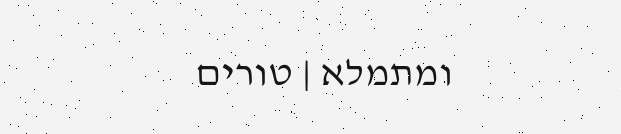ומתמלא | טורים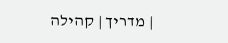| מדריך | קהילה